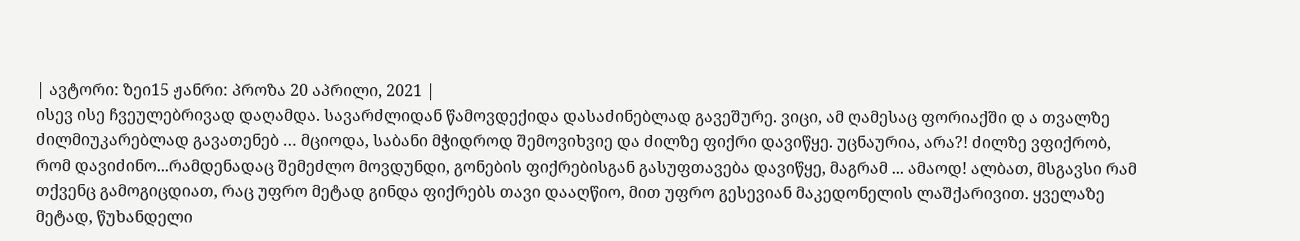| ავტორი: ზეი15 ჟანრი: პროზა 20 აპრილი, 2021 |
ისევ ისე ჩვეულებრივად დაღამდა. სავარძლიდან წამოვდექიდა დასაძინებლად გავეშურე. ვიცი, ამ ღამესაც ფორიაქში დ ა თვალზე ძილმიუკარებლად გავათენებ … მციოდა, საბანი მჭიდროდ შემოვიხვიე და ძილზე ფიქრი დავიწყე. უცნაურია, არა?! ძილზე ვფიქრობ, რომ დავიძინო...რამდენადაც შემეძლო მოვდუნდი, გონების ფიქრებისგან გასუფთავება დავიწყე, მაგრამ ... ამაოდ! ალბათ, მსგავსი რამ თქვენც გამოგიცდიათ, რაც უფრო მეტად გინდა ფიქრებს თავი დააღწიო, მით უფრო გესევიან მაკედონელის ლაშქარივით. ყველაზე მეტად, წუხანდელი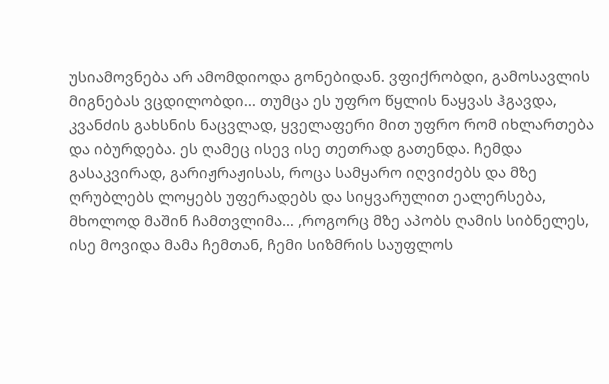უსიამოვნება არ ამომდიოდა გონებიდან. ვფიქრობდი, გამოსავლის მიგნებას ვცდილობდი... თუმცა ეს უფრო წყლის ნაყვას ჰგავდა, კვანძის გახსნის ნაცვლად, ყველაფერი მით უფრო რომ იხლართება და იბურდება. ეს ღამეც ისევ ისე თეთრად გათენდა. ჩემდა გასაკვირად, გარიჟრაჟისას, როცა სამყარო იღვიძებს და მზე ღრუბლებს ლოყებს უფერადებს და სიყვარულით ეალერსება, მხოლოდ მაშინ ჩამთვლიმა… ,როგორც მზე აპობს ღამის სიბნელეს, ისე მოვიდა მამა ჩემთან, ჩემი სიზმრის საუფლოს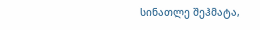სინათლე შეჰმატა,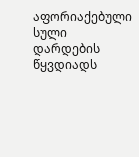აფორიაქებული სული დარდების წყვდიადს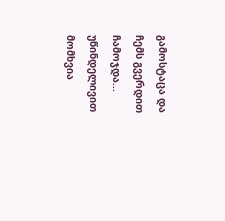გამოსტაცა და ჩემს გვერდით ჩამოჯდა... უწინდელივით მომხვია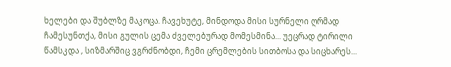ხელები და შუბლზე მაკოცა. ჩავეხუტე, მინდოდა მისი სურნელი ღრმად ჩამესუნთქა, მისი გულის ცემა ძველებურად მომესმინა... უეცრად ტირილი წამსკდა , სიზმარშიც ვგრძნობდი, ჩემი ცრემლების სითბოსა და სიცხარეს...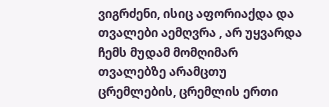ვიგრძენი, ისიც აფორიაქდა და თვალები აემღვრა , არ უყვარდა ჩემს მუდამ მომღიმარ თვალებზე არამცთუ ცრემლების, ცრემლის ერთი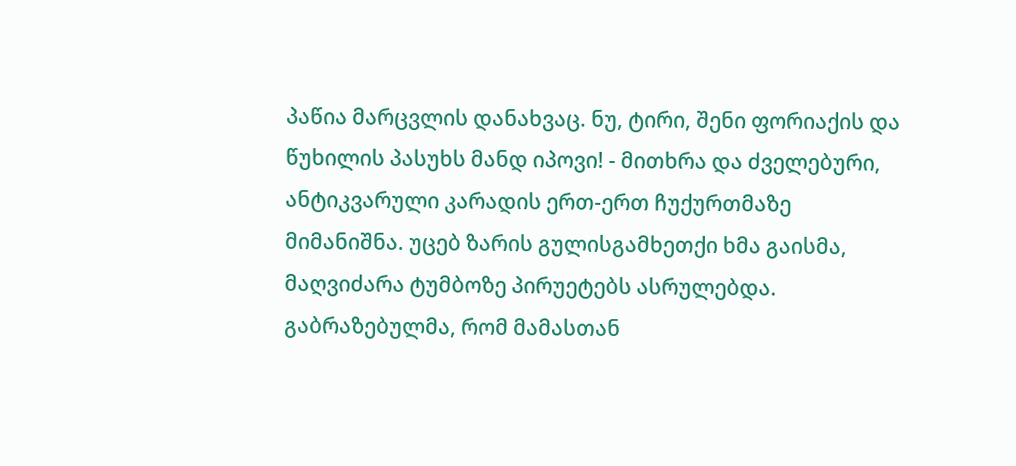პაწია მარცვლის დანახვაც. ნუ, ტირი, შენი ფორიაქის და წუხილის პასუხს მანდ იპოვი! - მითხრა და ძველებური, ანტიკვარული კარადის ერთ-ერთ ჩუქურთმაზე მიმანიშნა. უცებ ზარის გულისგამხეთქი ხმა გაისმა, მაღვიძარა ტუმბოზე პირუეტებს ასრულებდა. გაბრაზებულმა, რომ მამასთან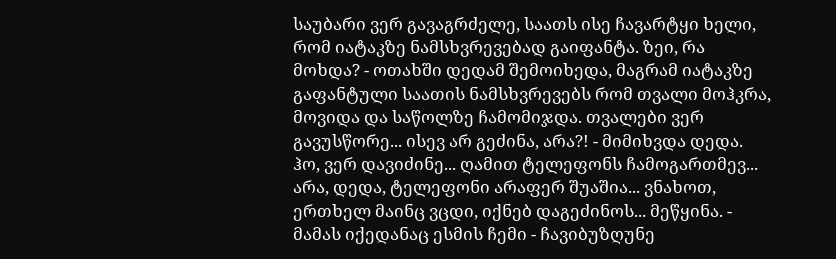საუბარი ვერ გავაგრძელე, საათს ისე ჩავარტყი ხელი, რომ იატაკზე ნამსხვრევებად გაიფანტა. ზეი, რა მოხდა? - ოთახში დედამ შემოიხედა, მაგრამ იატაკზე გაფანტული საათის ნამსხვრევებს რომ თვალი მოჰკრა, მოვიდა და საწოლზე ჩამომიჯდა. თვალები ვერ გავუსწორე... ისევ არ გეძინა, არა?! - მიმიხვდა დედა. ჰო, ვერ დავიძინე... ღამით ტელეფონს ჩამოგართმევ... არა, დედა, ტელეფონი არაფერ შუაშია... ვნახოთ, ერთხელ მაინც ვცდი, იქნებ დაგეძინოს... მეწყინა. - მამას იქედანაც ესმის ჩემი - ჩავიბუზღუნე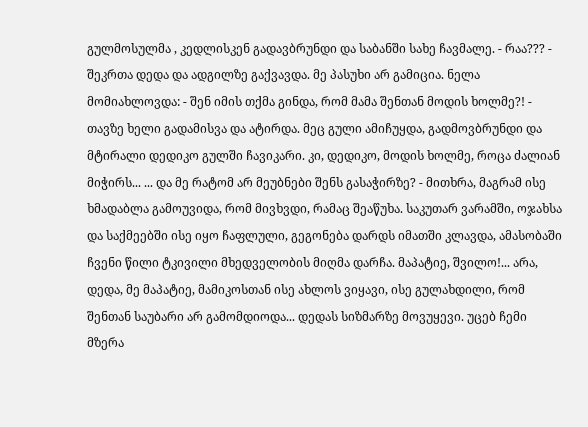გულმოსულმა , კედლისკენ გადავბრუნდი და საბანში სახე ჩავმალე. - რაა??? - შეკრთა დედა და ადგილზე გაქვავდა. მე პასუხი არ გამიცია. ნელა მომიახლოვდა: - შენ იმის თქმა გინდა, რომ მამა შენთან მოდის ხოლმე?! - თავზე ხელი გადამისვა და ატირდა. მეც გული ამიჩუყდა, გადმოვბრუნდი და მტირალი დედიკო გულში ჩავიკარი. კი, დედიკო, მოდის ხოლმე, როცა ძალიან მიჭირს... ... და მე რატომ არ მეუბნები შენს გასაჭირზე? - მითხრა, მაგრამ ისე ხმადაბლა გამოუვიდა, რომ მივხვდი, რამაც შეაწუხა. საკუთარ ვარამში, ოჯახსა და საქმეებში ისე იყო ჩაფლული, გეგონება დარდს იმათში კლავდა, ამასობაში ჩვენი წილი ტკივილი მხედველობის მიღმა დარჩა. მაპატიე, შვილო!... არა, დედა, მე მაპატიე, მამიკოსთან ისე ახლოს ვიყავი, ისე გულახდილი, რომ შენთან საუბარი არ გამომდიოდა... დედას სიზმარზე მოვუყევი. უცებ ჩემი მზერა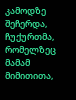კამოდზე შეჩერდა, ჩუქურთმა, რომელზეც მამამ მიმითითა,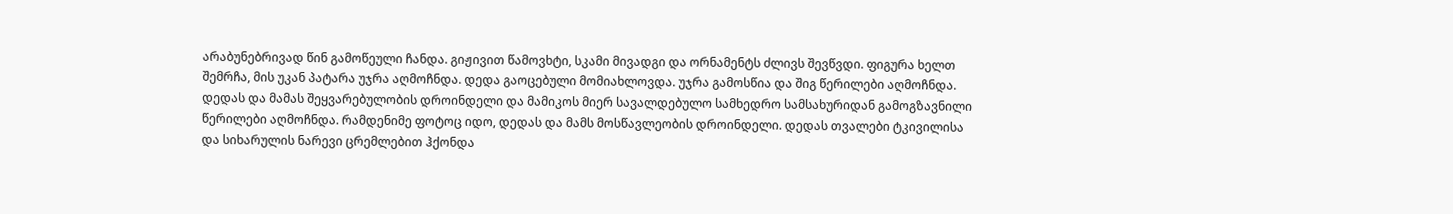არაბუნებრივად წინ გამოწეული ჩანდა. გიჟივით წამოვხტი, სკამი მივადგი და ორნამენტს ძლივს შევწვდი. ფიგურა ხელთ შემრჩა, მის უკან პატარა უჯრა აღმოჩნდა. დედა გაოცებული მომიახლოვდა. უჯრა გამოსწია და შიგ წერილები აღმოჩნდა. დედას და მამას შეყვარებულობის დროინდელი და მამიკოს მიერ სავალდებულო სამხედრო სამსახურიდან გამოგზავნილი წერილები აღმოჩნდა. რამდენიმე ფოტოც იდო, დედას და მამს მოსწავლეობის დროინდელი. დედას თვალები ტკივილისა და სიხარულის ნარევი ცრემლებით ჰქონდა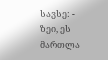სავსე: - ზეი, ეს მართლა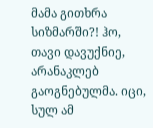მამა გითხრა სიზმარში?! ჰო, თავი დავუქნიე, არანაკლებ გაოგნებულმა. იცი, სულ ამ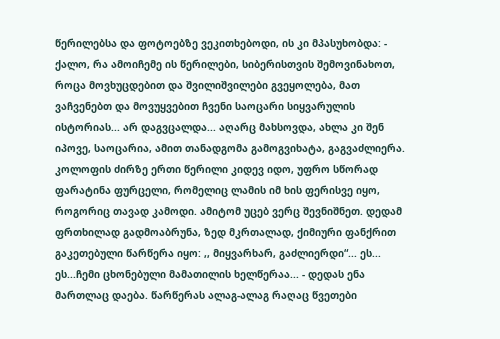წერილებსა და ფოტოებზე ვეკითხებოდი, ის კი მპასუხობდა: - ქალო, რა ამოიჩემე ის წერილები, სიბერისთვის შემოვინახოთ, როცა მოვხუცდებით და შვილიშვილები გვეყოლება, მათ ვაჩვენებთ და მოვუყვებით ჩვენი საოცარი სიყვარულის ისტორიას... არ დაგვცალდა... აღარც მახსოვდა, ახლა კი შენ იპოვე, საოცარია, ამით თანადგომა გამოგვიხატა, გაგვაძლიერა. კოლოფის ძირზე ერთი წერილი კიდევ იდო, უფრო სწორად ფარატინა ფურცელი, რომელიც ლამის იმ ხის ფერისვე იყო, როგორიც თავად კამოდი. ამიტომ უცებ ვერც შევნიშნეთ. დედამ ფრთხილად გადმოაბრუნა, ზედ მკრთალად, ქიმიური ფანქრით გაკეთებული წარწერა იყო: ,, მიყვარხარ, გაძლიერდი“... ეს... ეს...ჩემი ცხონებული მამათილის ხელწერაა... - დედას ენა მართლაც დაება. წარწერას ალაგ-ალაგ რაღაც წვეთები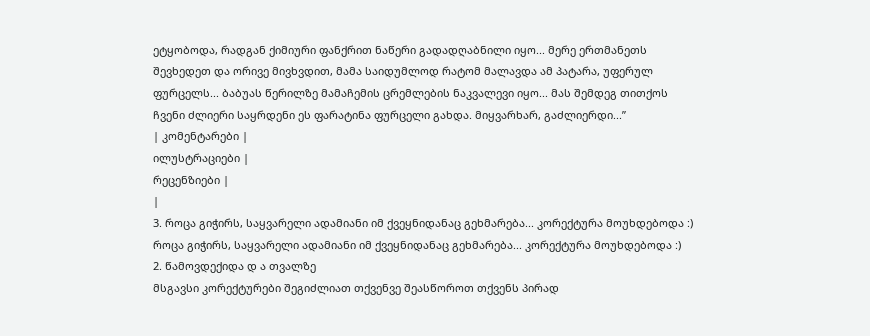ეტყობოდა, რადგან ქიმიური ფანქრით ნაწერი გადადღაბნილი იყო... მერე ერთმანეთს შევხედეთ და ორივე მივხვდით, მამა საიდუმლოდ რატომ მალავდა ამ პატარა, უფერულ ფურცელს... ბაბუას წერილზე მამაჩემის ცრემლების ნაკვალევი იყო... მას შემდეგ თითქოს ჩვენი ძლიერი საყრდენი ეს ფარატინა ფურცელი გახდა. მიყვარხარ, გაძლიერდი...”
| კომენტარები |
ილუსტრაციები |
რეცენზიები |
|
3. როცა გიჭირს, საყვარელი ადამიანი იმ ქვეყნიდანაც გეხმარება... კორექტურა მოუხდებოდა :) როცა გიჭირს, საყვარელი ადამიანი იმ ქვეყნიდანაც გეხმარება... კორექტურა მოუხდებოდა :)
2. წამოვდექიდა დ ა თვალზე
მსგავსი კორექტურები შეგიძლიათ თქვენვე შეასწოროთ თქვენს პირად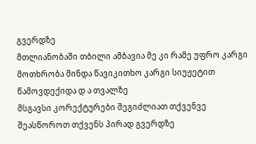გვერდზე
მთლიანობაში თბილი ამბავია მე კი რამე უფრო კარგი მოთხრობა მინდა წავიკითხო კარგი სიუჟეტით წამოვდექიდა დ ა თვალზე
მსგავსი კორექტურები შეგიძლიათ თქვენვე შეასწოროთ თქვენს პირად გვერდზე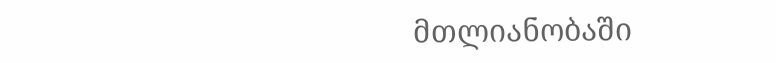მთლიანობაში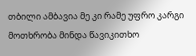თბილი ამბავია მე კი რამე უფრო კარგი მოთხრობა მინდა წავიკითხო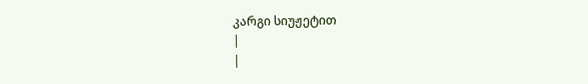კარგი სიუჟეტით
|
|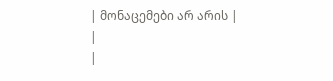| მონაცემები არ არის |
|
|